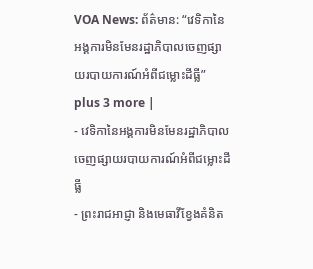VOA News: ព័ត៌មាន: “វេទិកានៃអង្គការមិនមែនរដ្ឋាភិបាលចេញផ្សាយរបាយការណ៍អំពីជម្លោះដីធ្លី” plus 3 more |
- វេទិកានៃអង្គការមិនមែនរដ្ឋាភិបាលចេញផ្សាយរបាយការណ៍អំពីជម្លោះដីធ្លី
- ព្រះរាជអាជ្ញា និងមេធាវីខ្វែងគំនិត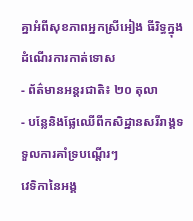គ្នាអំពីសុខភាពអ្នកស្រីអៀង ធីរិទ្ធក្នុងដំណើរការកាត់ទោស
- ព័ត៌មានអន្តរជាតិ៖ ២០ តុលា
- បន្លែនិងផ្លែឈើពីកសិដ្ឋានសរីរាង្គទទួលការគាំទ្របណ្តើរៗ
វេទិកានៃអង្គ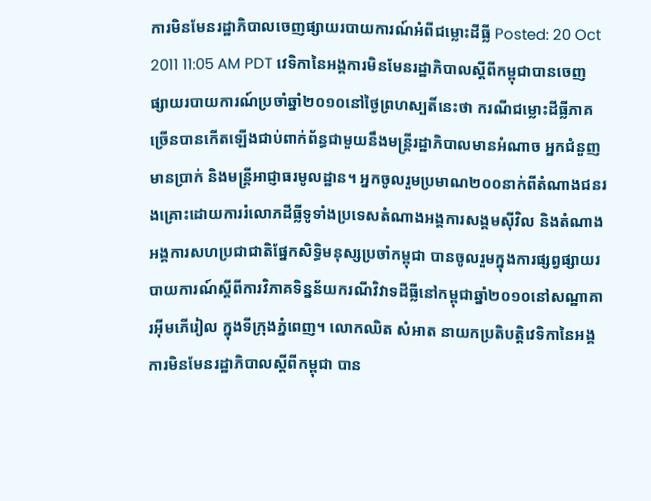ការមិនមែនរដ្ឋាភិបាលចេញផ្សាយរបាយការណ៍អំពីជម្លោះដីធ្លី Posted: 20 Oct 2011 11:05 AM PDT វេទិកានៃអង្គការមិនមែនរដ្ឋាភិបាលស្តីពីកម្ពុជាបានចេញផ្សាយរបាយការណ៍ប្រចាំឆ្នាំ២០១០នៅថ្ងៃព្រហស្បតិ៍នេះថា ករណីជម្លោះដីធ្លីភាគច្រើនបានកើតឡើងជាប់ពាក់ព័ន្ធជាមួយនឹងមន្ត្រីរដ្ឋាភិបាលមានអំណាច អ្នកជំនួញមានប្រាក់ និងមន្ត្រីអាជ្ញាធរមូលដ្ឋាន។ អ្នកចូលរួមប្រមាណ២០០នាក់ពីតំណាងជនរងគ្រោះដោយការរំលោភដីធ្លីទូទាំងប្រទេសតំណាងអង្គការសង្គមស៊ីវិល និងតំណាងអង្គការសហប្រជាជាតិផ្នែកសិទ្ធិមនុស្សប្រចាំកម្ពុជា បានចូលរួមក្នុងការផ្សព្វផ្សាយរបាយការណ៍ស្តីពីការវិភាគទិន្នន័យករណីវិវាទដីធ្លីនៅកម្ពុជាឆ្នាំ២០១០នៅសណ្ឋាគារអ៊ីមភើរៀល ក្នុងទីក្រុងភ្នំពេញ។ លោកឈិត សំអាត នាយកប្រតិបត្តិវេទិកានៃអង្គការមិនមែនរដ្ឋាភិបាលស្តីពីកម្ពុជា បាន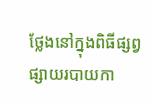ថ្លែងនៅក្នុងពិធីផ្សព្វផ្សាយរបាយកា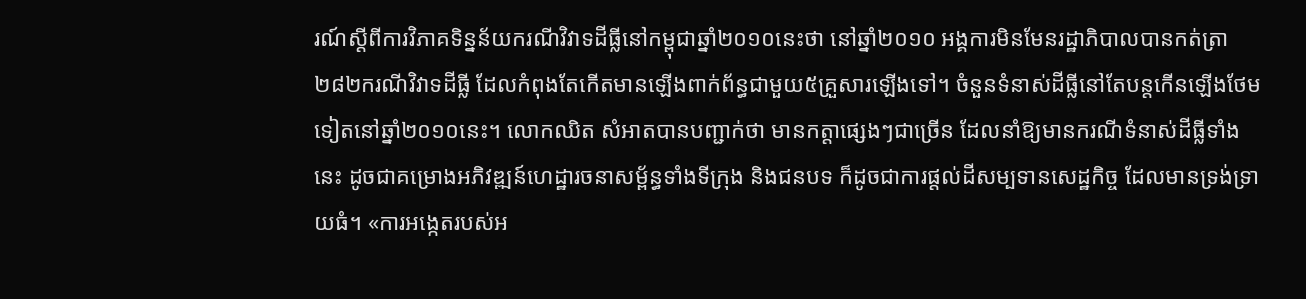រណ៍ស្តីពីការវិភាគទិន្នន័យករណីវិវាទដីធ្លីនៅកម្ពុជាឆ្នាំ២០១០នេះថា នៅឆ្នាំ២០១០ អង្គការមិនមែនរដ្ឋាភិបាលបានកត់ត្រា២៨២ករណីវិវាទដីធ្លី ដែលកំពុងតែកើតមានឡើងពាក់ព័ន្ធជាមួយ៥គ្រួសារឡើងទៅ។ ចំនួនទំនាស់ដីធ្លីនៅតែបន្តកើនឡើងថែមទៀតនៅឆ្នាំ២០១០នេះ។ លោកឈិត សំអាតបានបញ្ជាក់ថា មានកត្តាផ្សេងៗជាច្រើន ដែលនាំឱ្យមានករណីទំនាស់ដីធ្លីទាំងនេះ ដូចជាគម្រោងអភិវឌ្ឍន៍ហេដ្ឋារចនាសម្ព័ន្ធទាំងទីក្រុង និងជនបទ ក៏ដូចជាការផ្តល់ដីសម្បទានសេដ្ឋកិច្ច ដែលមានទ្រង់ទ្រាយធំ។ «ការអង្កេតរបស់អ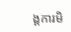ង្គការមិ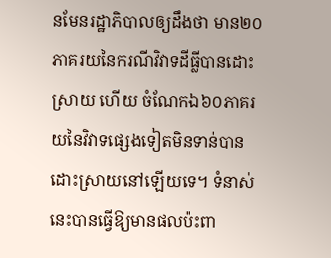នមែនរដ្ឋាភិបាលឲ្យដឹងថា មាន២០ភាគរយនៃករណីវិវាទដីធ្លីបានដោះស្រាយ ហើយ ចំណែកឯ៦០ភាគរយនៃវិវាទផ្សេងទៀតមិនទាន់បានដោះស្រាយនៅឡើយទេ។ ទំនាស់នេះបានធ្វើឱ្យមានផលប៉ះពា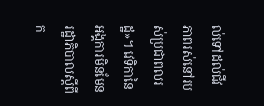ល់ទៅដល់ជីវភាពរស់នៅរបស់ប្រជាពលរដ្ឋ»។ វេទិកានៃអង្គការមិនមែនរដ្ឋាភិបាលស្តីពីក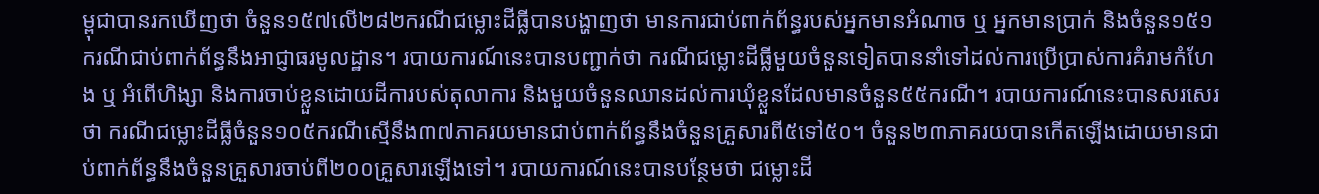ម្ពុជាបានរកឃើញថា ចំនួន១៥៧លើ២៨២ករណីជម្លោះដីធ្លីបានបង្ហាញថា មានការជាប់ពាក់ព័ន្ធរបស់អ្នកមានអំណាច ឬ អ្នកមានប្រាក់ និងចំនួន១៥១ករណីជាប់ពាក់ព័ន្ធនឹងអាជ្ញាធរមូលដ្ឋាន។ របាយការណ៍នេះបានបញ្ជាក់ថា ករណីជម្លោះដីធ្លីមួយចំនួនទៀតបាននាំទៅដល់ការប្រើប្រាស់ការគំរាមកំហែង ឬ អំពើហិង្សា និងការចាប់ខ្លួនដោយដីការបស់តុលាការ និងមួយចំនួនឈានដល់ការឃុំខ្លួនដែលមានចំនួន៥៥ករណី។ របាយការណ៍នេះបានសរសេរថា ករណីជម្លោះដីធ្លីចំនួន១០៥ករណីស្មើនឹង៣៧ភាគរយមានជាប់ពាក់ព័ន្ធនឹងចំនួនគ្រួសារពី៥ទៅ៥០។ ចំនួន២៣ភាគរយបានកើតឡើងដោយមានជាប់ពាក់ព័ន្ធនឹងចំនួនគ្រួសារចាប់ពី២០០គ្រួសារឡើងទៅ។ របាយការណ៍នេះបានបន្ថែមថា ជម្លោះដី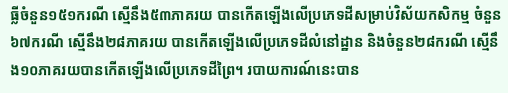ធ្លីចំនួន១៥១ករណី ស្មើនឹង៥៣ភាគរយ បានកើតឡើងលើប្រភេទដីសម្រាប់វិស័យកសិកម្ម ចំនួន៦៧ករណី ស្មើនឹង២៨ភាគរយ បានកើតឡើងលើប្រភេទដីលំនៅដ្ឋាន និងចំនួន២៨ករណី ស្មើនឹង១០ភាគរយបានកើតឡើងលើប្រភេទដីព្រៃ។ របាយការណ៍នេះបាន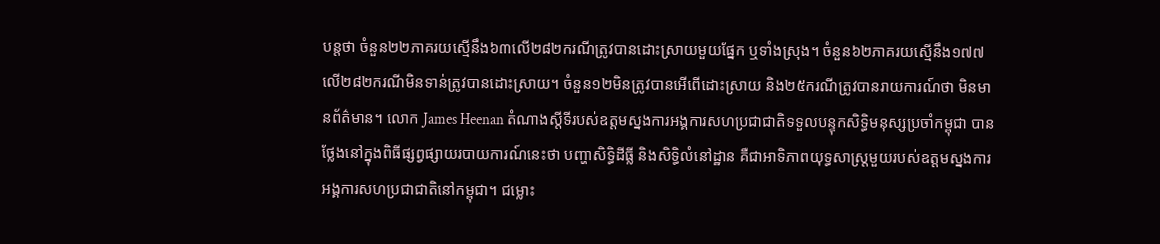បន្តថា ចំនួន២២ភាគរយស្មើនឹង៦៣លើ២៨២ករណីត្រូវបានដោះស្រាយមួយផ្នែក ឬទាំងស្រុង។ ចំនួន៦២ភាគរយស្មើនឹង១៧៧លើ២៨២ករណីមិនទាន់ត្រូវបានដោះស្រាយ។ ចំនួន១២មិនត្រូវបានអើពើដោះស្រាយ និង២៥ករណីត្រូវបានរាយការណ៍ថា មិនមានព័ត៌មាន។ លោក James Heenan តំណាងស្តីទីរបស់ឧត្តមស្នងការអង្គការសហប្រជាជាតិទទួលបន្ទុកសិទ្ធិមនុស្សប្រចាំកម្ពុជា បានថ្លែងនៅក្នុងពិធីផ្សព្វផ្សាយរបាយការណ៍នេះថា បញ្ហាសិទ្ធិដីធ្លី និងសិទ្ធិលំនៅដ្ឋាន គឺជាអាទិភាពយុទ្ធសាស្ត្រមួយរបស់ឧត្តមស្នងការអង្គការសហប្រជាជាតិនៅកម្ពុជា។ ជម្លោះ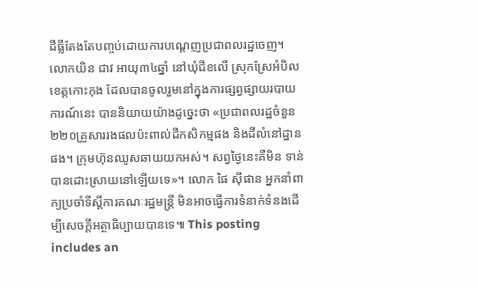ដីធ្លីតែងតែបញ្ចប់ដោយការបណ្តេញប្រជាពលរដ្ឋចេញ។ លោកយិន ជាវ អាយុ៣៤ឆ្នាំ នៅឃុំជីខលើ ស្រុកស្រែអំបិល ខេត្តកោះកុង ដែលបានចូលរួមនៅក្នុងការផ្សព្វផ្សាយរបាយការណ៍នេះ បាននិយាយយ៉ាងដូច្នេះថា «ប្រជាពលរដ្ឋចំនួន២២០គ្រួសាររងផលប៉ះពាល់ដីកសិកម្មផង និងដីលំនៅដ្ឋានផង។ ក្រុមហ៊ុនឈូសឆាយយកអស់។ សព្វថ្ងៃនេះគឺមិន ទាន់បានដោះស្រាយនៅឡើយទេ»។ លោក ផៃ ស៊ីផាន អ្នកនាំពាក្យប្រចាំទីស្តីការគណៈរដ្ឋមន្ត្រី មិនអាចធ្វើការទំនាក់ទំនងដើម្បីសេចក្តីអត្ថាធិប្បាយបានទេ៕ This posting includes an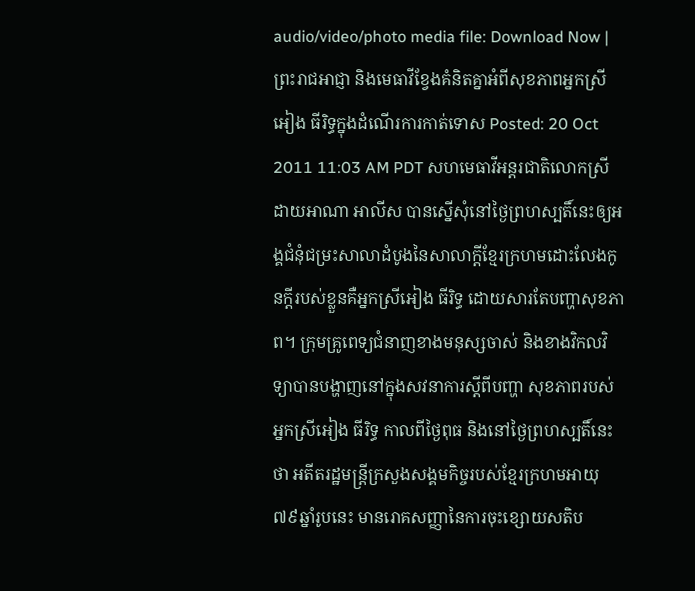audio/video/photo media file: Download Now |
ព្រះរាជអាជ្ញា និងមេធាវីខ្វែងគំនិតគ្នាអំពីសុខភាពអ្នកស្រីអៀង ធីរិទ្ធក្នុងដំណើរការកាត់ទោស Posted: 20 Oct 2011 11:03 AM PDT សហមេធាវីអន្ដរជាតិលោកស្រី ដាយអាណា អាលីស បានស្នើសុំនៅថ្ងៃព្រហស្បតិ៍នេះឲ្យអង្គជំនុំជម្រះសាលាដំបូងនៃសាលាក្ដីខ្មែរក្រហមដោះលែងកូនក្ដីរបស់ខ្លួនគឺអ្នកស្រីអៀង ធីរិទ្ធ ដោយសារតែបញ្ហាសុខភាព។ ក្រុមគ្រូពេទ្យជំនាញខាងមនុស្សចាស់ និងខាងវិកលវិទ្យាបានបង្ហាញនៅក្នុងសវនាការស្ដីពីបញ្ហា សុខភាពរបស់អ្នកស្រីអៀង ធីរិទ្ធ កាលពីថ្ងៃពុធ និងនៅថ្ងៃព្រហស្បតិ៍នេះថា អតីតរដ្ឋមន្រ្ដីក្រសួងសង្គមកិច្ចរបស់ខ្មែរក្រហមអាយុ៧៩ឆ្នាំរូបនេះ មានរោគសញ្ញានៃការចុះខ្សោយសតិប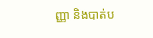ញ្ញា និងបាត់ប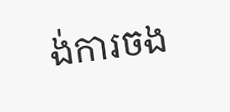ង់ការចង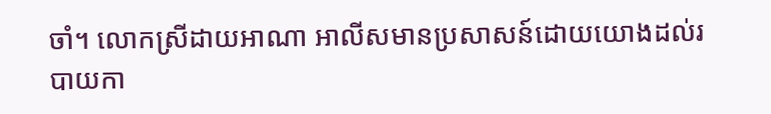ចាំ។ លោកស្រីដាយអាណា អាលីសមានប្រសាសន៍ដោយយោងដល់របាយកា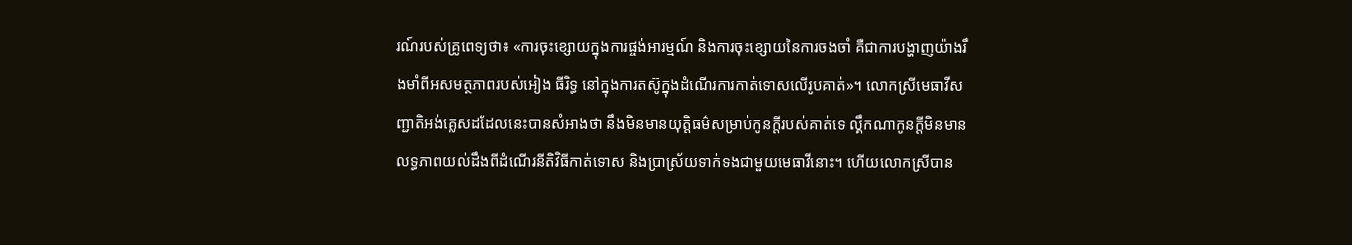រណ៍របស់គ្រូពេទ្យថា៖ «ការចុះខ្សោយក្នុងការផ្ចង់អារម្មណ៍ និងការចុះខ្សោយនៃការចងចាំ គឺជាការបង្ហាញយ៉ាងរឹងមាំពីអសមត្ថភាពរបស់អៀង ធីរិទ្ធ នៅក្នុងការតស៊ូក្នុងដំណើរការកាត់ទោសលើរូបគាត់»។ លោកស្រីមេធាវីសញ្ជាតិអង់គ្លេសដដែលនេះបានសំអាងថា នឹងមិនមានយុត្តិធម៌សម្រាប់កូនក្ដីរបស់គាត់ទេ ល្គឹកណាកូនក្ដីមិនមានលទ្ធភាពយល់ដឹងពីដំណើរនីតិវិធីកាត់ទោស និងប្រាស្រ័យទាក់ទងជាមួយមេធាវីនោះ។ ហើយលោកស្រីបាន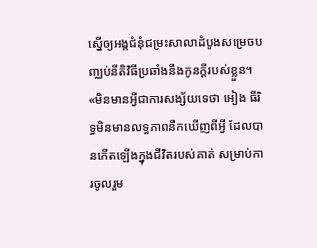ស្នើឲ្យអង្គជំនុំជម្រះសាលាដំបូងសម្រេចបញ្ឈប់នីតិវិធីប្រឆាំងនឹងកូនក្ដីរបស់ខ្លួន។ «មិនមានអ្វីជាការសង្ស័យទេថា អៀង ធីរិទ្ធមិនមានលទ្ធភាពនឹកឃើញពីអ្វី ដែលបានកើតឡើងក្នុងជីវិតរបស់គាត់ សម្រាប់ការចូលរួម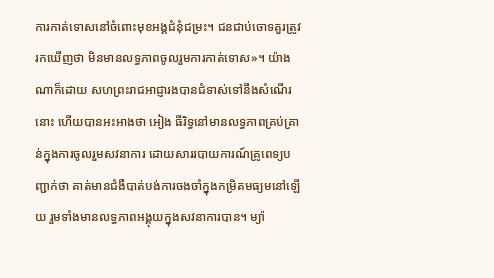ការកាត់ទោសនៅចំពោះមុខអង្គជំនុំជម្រះ។ ជនជាប់ចោទគួរត្រូវរកឃើញថា មិនមានលទ្ធភាពចូលរួមការកាត់ទោស»។ យ៉ាងណាក៏ដោយ សហព្រះរាជអាជ្ញារងបានជំទាស់ទៅនឹងសំណើរនោះ ហើយបានអះអាងថា អៀង ធីរិទ្ធនៅមានលទ្ធភាពគ្រប់គ្រាន់ក្នុងការចូលរួមសវនាការ ដោយសាររបាយការណ៍គ្រូពេទ្យបញ្ជាក់ថា គាត់មានជំងឺបាត់បង់ការចងចាំក្នុងកម្រិតមធ្យមនៅឡើយ រួមទាំងមានលទ្ធភាពអង្គុយក្នុងសវនាការបាន។ ម្យ៉ា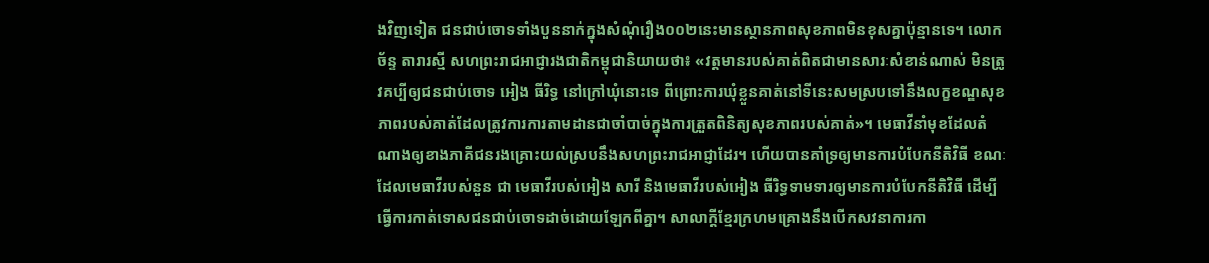ងវិញទៀត ជនជាប់ចោទទាំងបួននាក់ក្នុងសំណុំរឿង០០២នេះមានស្ថានភាពសុខភាពមិនខុសគ្នាប៉ុន្មានទេ។ លោកច័ន្ទ តារារស្មី សហព្រះរាជអាជ្ញារងជាតិកម្ពុជានិយាយថា៖ «វត្តមានរបស់គាត់ពិតជាមានសារៈសំខាន់ណាស់ មិនត្រូវគប្បីឲ្យជនជាប់ចោទ អៀង ធីរិទ្ធ នៅក្រៅឃុំនោះទេ ពីព្រោះការឃុំខ្លួនគាត់នៅទីនេះសមស្របទៅនឹងលក្ខខណ្ឌសុខភាពរបស់គាត់ដែលត្រូវការការតាមដានជាចាំបាច់ក្នុងការត្រួតពិនិត្យសុខភាពរបស់គាត់»។ មេធាវីនាំមុខដែលតំណាងឲ្យខាងភាគីជនរងគ្រោះយល់ស្របនឹងសហព្រះរាជអាជ្ញាដែរ។ ហើយបានគាំទ្រឲ្យមានការបំបែកនីតិវិធី ខណៈដែលមេធាវីរបស់នួន ជា មេធាវីរបស់អៀង សារី និងមេធាវីរបស់អៀង ធីរិទ្ធទាមទារឲ្យមានការបំបែកនីតិវិធី ដើម្បីធ្វើការកាត់ទោសជនជាប់ចោទដាច់ដោយឡែកពីគ្នា។ សាលាក្ដីខ្មែរក្រហមគ្រោងនឹងបើកសវនាការកា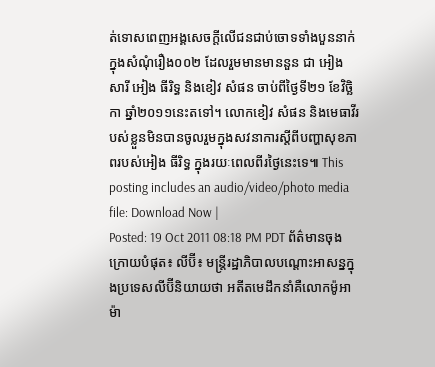ត់ទោសពេញអង្គសេចក្ដីលើជនជាប់ចោទទាំងបួននាក់ក្នុងសំណុំរឿង០០២ ដែលរួមមានមាននួន ជា អៀង សារី អៀង ធីរិទ្ធ និងខៀវ សំផន ចាប់ពីថ្ងៃទី២១ ខែវិច្ឆិកា ឆ្នាំ២០១១នេះតទៅ។ លោកខៀវ សំផន និងមេធាវីរបស់ខ្លួនមិនបានចូលរួមក្នុងសវនាការស្ដីពីបញ្ហាសុខភាពរបស់អៀង ធីរិទ្ធ ក្នុងរយៈពេលពីរថ្ងៃនេះទេ៕ This posting includes an audio/video/photo media file: Download Now |
Posted: 19 Oct 2011 08:18 PM PDT ព័ត៌មានចុងក្រោយបំផុត៖ លីប៊ី៖ មន្រ្តីរដ្ឋាភិបាលបណ្តោះអាសន្នក្នុងប្រទេសលីប៊ីនិយាយថា អតីតមេដឹកនាំគឺលោកម៉ូអាម៉ា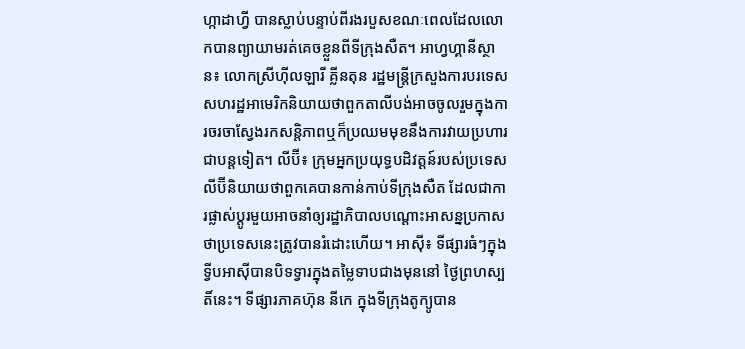ហ្កាដាហ្វី បានស្លាប់បន្ទាប់ពីរងរបួសខណៈពេលដែលលោកបានព្យាយាមរត់គេចខ្លួនពីទីក្រុងសឺត។ អាហ្វហ្គានីស្ថាន៖ លោកស្រីហ៊ីលឡារី គ្លីនតុន រដ្ឋមន្រ្តីក្រសួងការបរទេសសហរដ្ឋអាមេរិកនិយាយថាពួកតាលីបង់អាចចូលរួមក្នុងការចរចាស្វែងរកសន្តិភាពឬក៏ប្រឈមមុខនឹងការវាយប្រហារជាបន្តទៀត។ លីប៊ី៖ ក្រុមអ្នកប្រយុទ្ធបដិវត្តន៍របស់ប្រទេសលីប៊ីនិយាយថាពួកគេបានកាន់កាប់ទីក្រុងសឺត ដែលជាការផ្លាស់ប្តូរមួយអាចនាំឲ្យរដ្ឋាភិបាលបណ្តោះអាសន្នប្រកាសថាប្រទេសនេះត្រូវបានរំដោះហើយ។ អាស៊ី៖ ទីផ្សារធំៗក្នុងទ្វីបអាស៊ីបានបិទទ្វារក្នុងតម្លៃទាបជាងមុននៅ ថ្ងៃព្រហស្បតិ៍នេះ។ ទីផ្សារភាគហ៊ុន នីកេ ក្នុងទីក្រុងតូក្យូបាន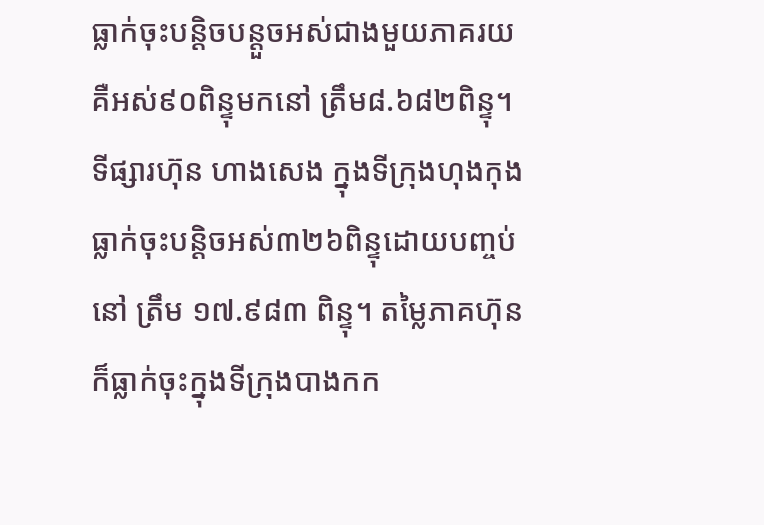ធ្លាក់ចុះបន្តិចបន្តួចអស់ជាងមួយភាគរយ គឺអស់៩០ពិន្ទុមកនៅ ត្រឹម៨.៦៨២ពិន្ទុ។ ទីផ្សារហ៊ុន ហាងសេង ក្នុងទីក្រុងហុងកុងធ្លាក់ចុះបន្តិចអស់៣២៦ពិន្ទុដោយបញ្ចប់នៅ ត្រឹម ១៧.៩៨៣ ពិន្ទុ។ តម្លៃភាគហ៊ុនក៏ធ្លាក់ចុះក្នុងទីក្រុងបាងកក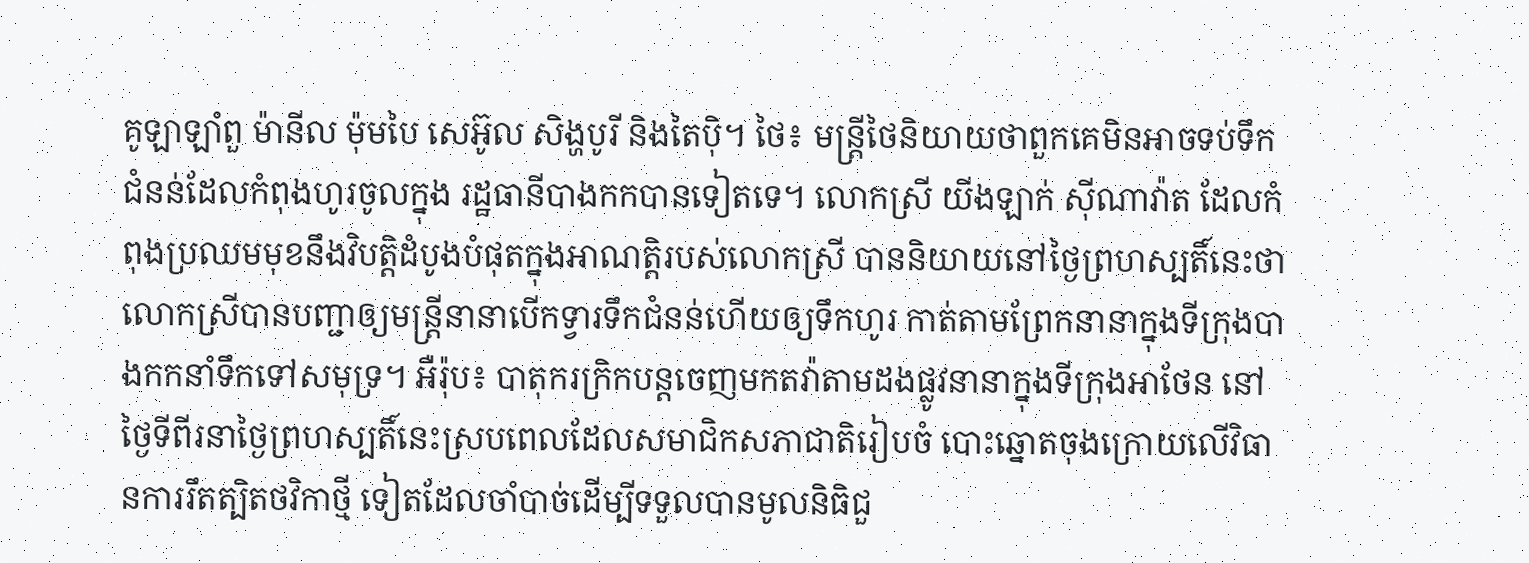គូឡាឡាំពួ ម៉ានីល ម៉ុមបៃ សេអ៊ូល សិង្ហបូរី និងតៃប៉ិ។ ថៃ៖ មន្ត្រីថៃនិយាយថាពួកគេមិនអាចទប់ទឹកជំនន់ដែលកំពុងហូរចូលក្នុង រដ្ឋធានីបាងកកបានទៀតទេ។ លោកស្រី យីងឡាក់ ស៊ីណាវ៉ាត ដែលកំពុងប្រឈមមុខនឹងវិបត្តិដំបូងបំផុតក្នុងអាណត្តិរបស់លោកស្រី បាននិយាយនៅថ្ងៃព្រហស្បតិ៍នេះថា លោកស្រីបានបញ្ជាឲ្យមន្រ្តីនានាបើកទ្វារទឹកជំនន់ហើយឲ្យទឹកហូរ កាត់តាមព្រែកនានាក្នុងទីក្រុងបាងកកនាំទឹកទៅសមុទ្រ។ អឺរ៉ុប៖ បាតុករក្រិកបន្តចេញមកតវ៉ាតាមដងផ្លូវនានាក្នុងទីក្រុងអាថែន នៅថ្ងៃទីពីរនាថ្ងៃព្រហស្បតិ៍នេះស្របពេលដែលសមាជិកសភាជាតិរៀបចំ បោះឆ្នោតចុងក្រោយលើវិធានការរឹតត្បិតថវិកាថ្មី ទៀតដែលចាំបាច់ដើម្បីទទួលបានមូលនិធិជួ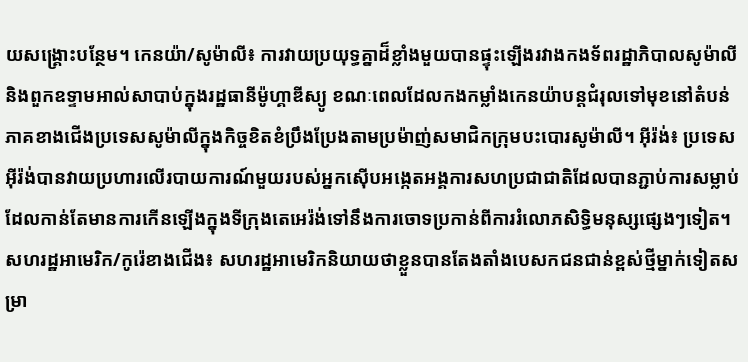យសង្គ្រោះបន្ថែម។ កេនយ៉ា/សូម៉ាលី៖ ការវាយប្រយុទ្ធគ្នាដ៏ខ្លាំងមួយបានផ្ទុះឡើងរវាងកងទ័ពរដ្ឋាភិបាលសូម៉ាលីនិងពួកឧទ្ទាមអាល់សាបាប់ក្នុងរដ្ឋធានីម៉ូហ្គាឌីស្យូ ខណៈពេលដែលកងកម្លាំងកេនយ៉ាបន្តជំរុលទៅមុខនៅតំបន់ភាគខាងជើងប្រទេសសូម៉ាលីក្នុងកិច្ចខិតខំប្រឹងប្រែងតាមប្រម៉ាញ់សមាជិកក្រុមបះបោរសូម៉ាលី។ អ៊ីរ៉ង់៖ ប្រទេសអ៊ីរ៉ង់បានវាយប្រហារលើរបាយការណ៍មួយរបស់អ្នកស៊ើបអង្កេតអង្គការសហប្រជាជាតិដែលបានភ្ជាប់ការសម្លាប់ដែលកាន់តែមានការកើនឡើងក្នុងទីក្រុងតេអេរ៉ង់ទៅនឹងការចោទប្រកាន់ពីការរំលោភសិទ្ធិមនុស្សផ្សេងៗទៀត។ សហរដ្ឋអាមេរិក/កូរ៉េខាងជើង៖ សហរដ្ឋអាមេរិកនិយាយថាខ្លួនបានតែងតាំងបេសកជនជាន់ខ្ពស់ថ្មីម្នាក់ទៀតសម្រា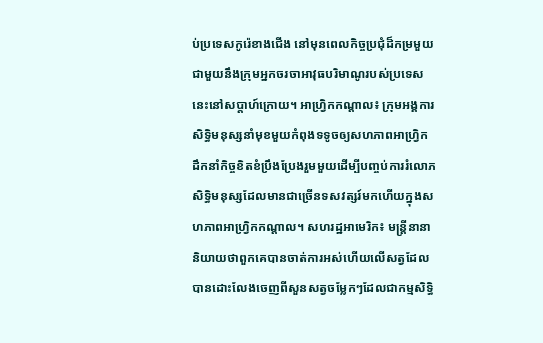ប់ប្រទេសកូរ៉េខាងជើង នៅមុនពេលកិច្ចប្រជុំដ៏កម្រមួយជាមួយនឹងក្រុមអ្នកចរចាអាវុធបរិមាណូរបស់ប្រទេសនេះនៅសប្តាហ៍ក្រោយ។ អាហ្វ្រិកកណ្តាល៖ ក្រុមអង្គការសិទ្ធិមនុស្សនាំមុខមួយកំពុងទទូចឲ្យសហភាពអាហ្រ្វិកដឹកនាំកិច្ចខិតខំប្រឹងប្រែងរួមមួយដើម្បីបញ្ចប់ការរំលោភសិទ្ធិមនុស្សដែលមានជាច្រើនទសវត្សរ៍មកហើយក្នុងសហភាពអាហ្រ្វិកកណ្តាល។ សហរដ្ឋអាមេរិក៖ មន្រ្តីនានានិយាយថាពួកគេបានចាត់ការអស់ហើយលើសត្វដែលបានដោះលែងចេញពីសួនសត្វចម្លែកៗដែលជាកម្មសិទ្ធិ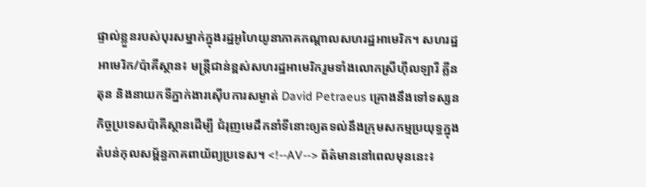ផ្ទាល់ខ្លួនរបស់បុរសម្នាក់ក្នុងរដ្ឋអូហៃយូនាភាគកណ្តាលសហរដ្ឋអាមេរិក។ សហរដ្ឋអាមេរិក/ប៉ាគីស្ថាន៖ មន្ត្រីជាន់ខ្ពស់សហរដ្ឋអាមេរិករួមទាំងលោកស្រីហ៊ីលឡារី គ្លីនតុន និងនាយកទីភ្នាក់ងារស៊ើបការសម្ងាត់ David Petraeus គ្រោងនឹងទៅទស្សនកិច្ចប្រទេសប៉ាគីស្ថានដើម្បី ជំរុញមេដឹកនាំទីនោះឲ្យតទល់នឹងក្រុមសកម្មប្រយុទ្ធក្នុងតំបន់កុលសម្ព័ន្ធភាគពាយ័ព្យប្រទេស។ <!--AV--> ព័ត៌មាននៅពេលមុននេះ៖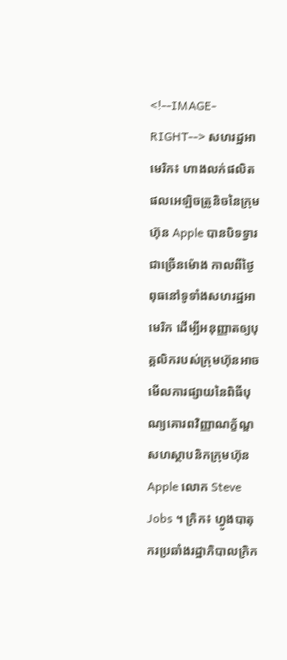<!--IMAGE-RIGHT--> សហរដ្ឋអាមេរិក៖ ហាងលក់ផលិតផលអេឡិចត្រូនិចនៃក្រុមហ៊ុន Apple បានបិទទ្វារជាច្រើនម៉ោង កាលពីថ្ងៃពុធនៅទូទាំងសហរដ្ឋអាមេរិក ដើម្បីអនុញ្ញាតឲ្យបុគ្គលិករបស់ក្រុមហ៊ុនអាចមើលការផ្សាយនៃពិធីបុណ្យគោរពវិញ្ញាណក្ខ័ណ្ឌសហស្ថាបនិកក្រុមហ៊ុន Apple លោក Steve Jobs ។ ក្រិក៖ ហ្វូងបាតុករប្រឆាំងរដ្ឋាភិបាលក្រិក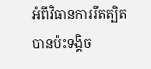អំពីវិធានការរឹតត្បិតបានប៉ះទង្គិច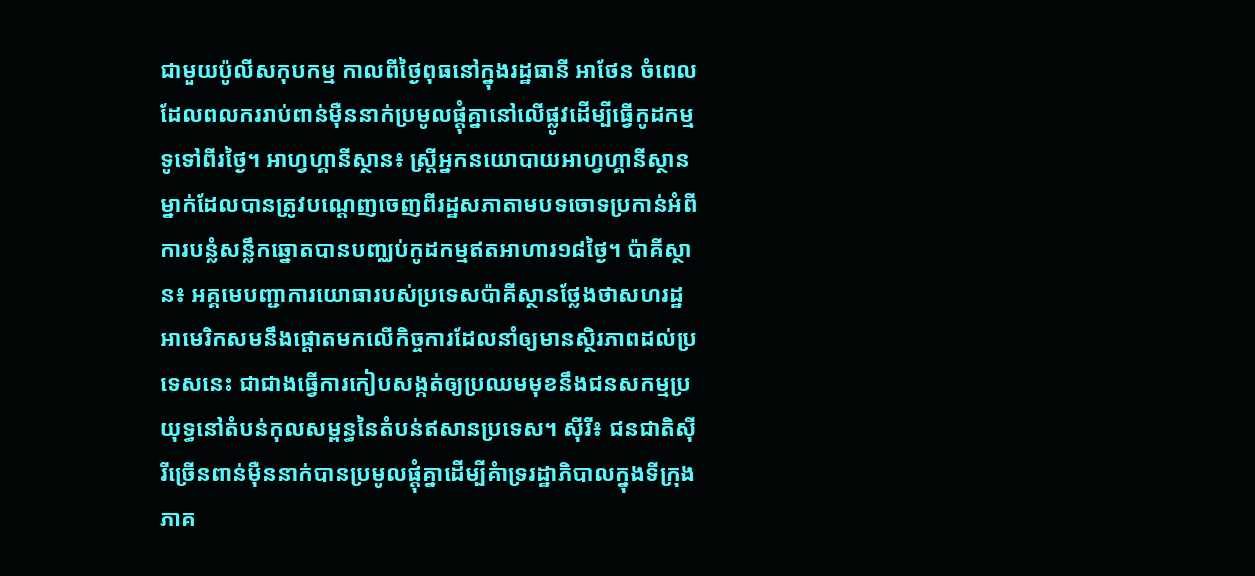ជាមួយប៉ូលីសកុបកម្ម កាលពីថ្ងៃពុធនៅក្នុងរដ្ឋធានី អាថែន ចំពេលដែលពលកររាប់ពាន់ម៉ឺននាក់ប្រមូលផ្ដុំគ្នានៅលើផ្លូវដើម្បីធ្វើកូដកម្មទូទៅពីរថ្ងៃ។ អាហ្វហ្គានីស្ថាន៖ ស្រ្ដីអ្នកនយោបាយអាហ្វហ្គានីស្ថានម្នាក់ដែលបានត្រូវបណ្ដេញចេញពីរដ្ឋសភាតាមបទចោទប្រកាន់អំពីការបន្លំសន្លឹកឆ្នោតបានបញ្ឈប់កូដកម្មឥតអាហារ១៨ថ្ងៃ។ ប៉ាគីស្ថាន៖ អគ្គមេបញ្ជាការយោធារបស់ប្រទេសប៉ាគីស្ថានថ្លែងថាសហរដ្ឋអាមេរិកសមនឹងផ្ដោតមកលើកិច្ចការដែលនាំឲ្យមានស្ថិរភាពដល់ប្រទេសនេះ ជាជាងធ្វើការកៀបសង្កត់ឲ្យប្រឈមមុខនឹងជនសកម្មប្រយុទ្ធនៅតំបន់កុលសម្ពន្ធនៃតំបន់ឥសានប្រទេស។ ស៊ីរី៖ ជនជាតិស៊ីរីច្រើនពាន់ម៉ឺននាក់បានប្រមូលផ្ដុំគ្នាដើម្បីគំាទ្ររដ្ឋាភិបាលក្នុងទីក្រុងភាគ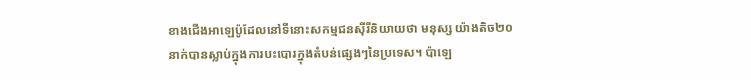ខាងជើងអាឡេប៉ូដែលនៅទីនោះសកម្មជនស៊ីរីនិយាយថា មនុស្ស យ៉ាងតិច២០នាក់បានស្លាប់ក្នុងការបះបោរក្នុងតំបន់ផ្សេងៗនៃប្រទេស។ ប៉ាឡេ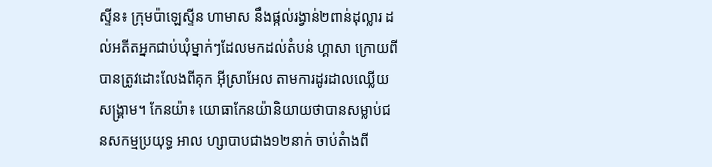ស្ទីន៖ ក្រុមប៉ាឡេស្ទីន ហាមាស នឹងផ្កល់រង្វាន់២ពាន់ដុល្លារ ដល់អតីតអ្នកជាប់ឃុំម្នាក់ៗដែលមកដល់តំបន់ ហ្គាសា ក្រោយពីបានត្រូវដោះលែងពីគុក អ៊ីស្រាអែល តាមការដូរដាលឈ្លើយសង្រ្គាម។ កែនយ៉ា៖ យោធាកែនយ៉ានិយាយថាបានសម្លាប់ជនសកម្មប្រយុទ្ធ អាល ហ្សាបាបជាង១២នាក់ ចាប់តំាងពី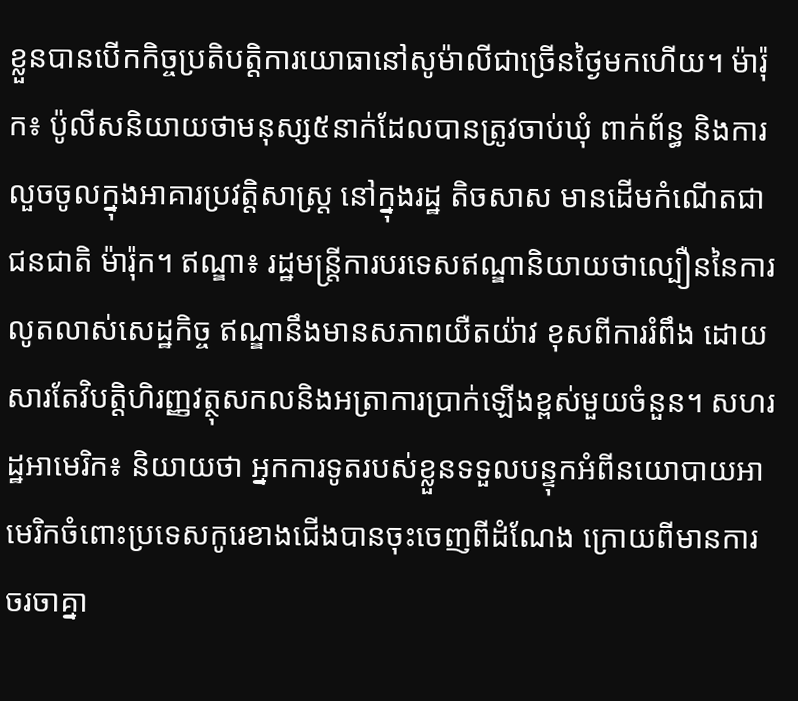ខ្លួនបានបើកកិច្ចប្រតិបត្ដិការយោធានៅសូម៉ាលីជាច្រើនថ្ងៃមកហើយ។ ម៉ារ៉ុក៖ ប៉ូលីសនិយាយថាមនុស្ស៥នាក់ដែលបានត្រូវចាប់ឃុំ ពាក់ព័ន្ធ និងការលួចចូលក្នុងអាគារប្រវត្ដិសាស្រ្ដ នៅក្នុងរដ្ឋ តិចសាស មានដើមកំណើតជាជនជាតិ ម៉ារ៉ុក។ ឥណ្ឌា៖ រដ្ឋមន្ដ្រីការបរទេសឥណ្ឌានិយាយថាល្បឿននៃការលូតលាស់សេដ្ឋកិច្ច ឥណ្ឌានឹងមានសភាពយឺតយ៉ាវ ខុសពីការរំពឹង ដោយសារតែវិបត្ដិហិរញ្ញវត្ថុសកលនិងអត្រាការប្រាក់ឡើងខ្ពស់មួយចំនួន។ សហរដ្ឋអាមេរិក៖ និយាយថា អ្នកការទូតរបស់ខ្លួនទទួលបន្ទុកអំពីនយោបាយអាមេរិកចំពោះប្រទេសកូរេខាងជើងបានចុះចេញពីដំណែង ក្រោយពីមានការចរចាគ្នា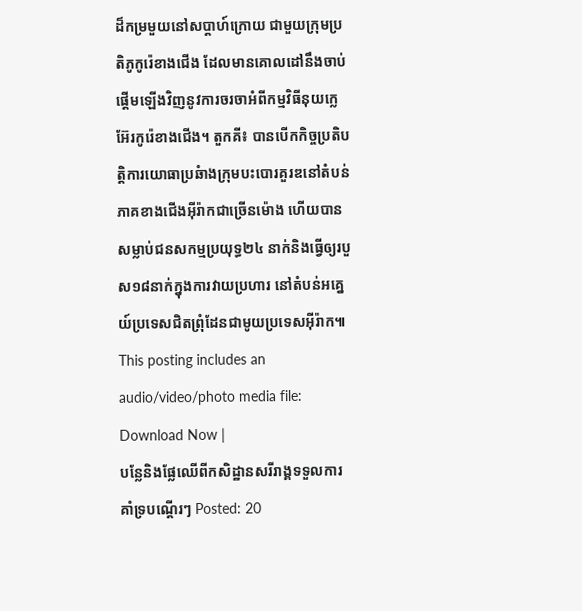ដ៏កម្រមួយនៅសប្ដាហ៍ក្រោយ ជាមួយក្រុមប្រតិភូកូរ៉េខាងជើង ដែលមានគោលដៅនឹងចាប់ផ្ដើមឡើងវិញនូវការចរចាអំពីកម្មវិធីនុយក្លេអ៊ែរកូរ៉េខាងជើង។ តួកគី៖ បានបើកកិច្ចប្រតិបត្ដិការយោធាប្រឆំាងក្រុមបះបោរគួរឌនៅតំបន់ភាគខាងជើងអ៊ីរ៉ាកជាច្រើនម៉ោង ហើយបានសម្លាប់ជនសកម្មប្រយុទ្ធ២៤ នាក់និងធ្វើឲ្យរបួស១៨នាក់ក្នុងការវាយប្រហារ នៅតំបន់អគ្នេយ៍ប្រទេសជិតព្រុំដែនជាមូយប្រទេសអ៊ីរ៉ាក៕ This posting includes an audio/video/photo media file: Download Now |
បន្លែនិងផ្លែឈើពីកសិដ្ឋានសរីរាង្គទទួលការគាំទ្របណ្តើរៗ Posted: 20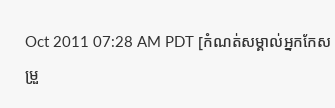Oct 2011 07:28 AM PDT [កំណត់សម្គាល់អ្នកកែសម្រួ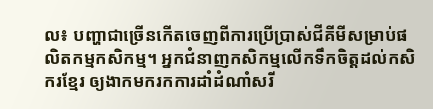ល៖ បញ្ហាជាច្រើនកើតចេញពីការប្រើបា្រស់ជីគីមីសម្រាប់ផលិតកម្មកសិកម្ម។ អ្នកជំនាញកសិកម្មលើកទឹកចិត្តដល់កសិករខ្មែរ ឲ្យងាកមករកការដាំដំណាំសរី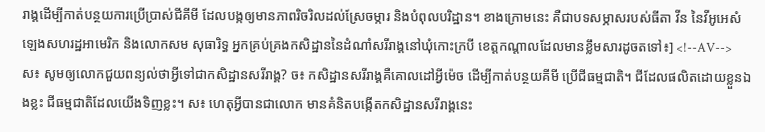រាង្គដើម្បីកាត់បន្ថយការប្រើប្រាស់ជីគីមី ដែលបង្កឲ្យមានភាពរិចរិលដល់ស្រែចម្ការ និងបំពុលបរិដ្ឋាន។ ខាងក្រោមនេះ គឺជាបទសម្ភាសរបស់ធីតា វីន នៃវីអូអេសំឡេងសហរដ្ឋអាមេរិក និងលោកសម សុធារិទ្ធ អ្នកគ្រប់គ្រងកសិដ្ឋាននៃដំណាំសរីរាង្គនៅឃុំកោះក្របី ខេត្តកណ្តាលដែលមានខ្លឹមសារដូចតទៅ៖] <!--AV--> ស៖ សូមឲ្យលោកជួយពន្យល់ថាអ្វីទៅជាកសិដ្ឋានសរីរាង្គ? ច៖ កសិដ្ឋានសរីរាង្គគឺគោលដៅអ្វីម៉េច ដើម្បីកាត់បន្ថយគីមី ប្រើជីធម្មជាតិ។ ជីដែលផលិតដោយខ្លួនឯងខ្លះ ជីធម្មជាតិដែលយើងទិញខ្លះ។ ស៖ ហេតុអ្វីបានជាលោក មានគំនិតបង្កើតកសិដ្ឋានសរីរាង្គនេះ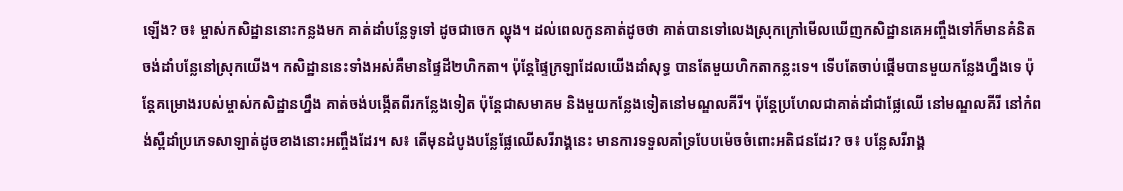ឡើង? ច៖ ម្ចាស់កសិដ្ឋាននោះកន្លងមក គាត់ដាំបន្លែទូទៅ ដូចជាចេក ល្ហុង។ ដល់ពេលកូនគាត់ដូចថា គាត់បានទៅលេងស្រុកក្រៅមើលឃើញកសិដ្ឋានគេអញ្ចឹងទៅក៏មានគំនិតចង់ដាំបន្លែនៅស្រុកយើង។ កសិដ្ឋាននេះទាំងអស់គឺមានផ្ទៃដី២ហិកតា។ ប៉ុន្តែផ្ទៃក្រឡាដែលយើងដាំសុទ្ធ បានតែមួយហិកតាកន្លះទេ។ ទើបតែចាប់ផ្តើមបានមួយកន្លែងហ្នឹងទេ ប៉ុន្តែគម្រោងរបស់ម្ចាស់កសិដ្ឋានហ្នឹង គាត់ចង់បង្កើតពីរកន្លែងទៀត ប៉ុន្តែជាសមាគម និងមួយកន្លែងទៀតនៅមណ្ឌលគីរី។ ប៉ុន្តែប្រហែលជាគាត់ដាំជាផ្លែឈើ នៅមណ្ឌលគីរី នៅកំពង់ស្ពឺដាំប្រភេទសាឡាត់ដូចខាងនោះអញ្ចឹងដែរ។ ស៖ តើមុនដំបូងបន្លែផ្លែឈើសរីរាង្គនេះ មានការទទួលគាំទ្របែបម៉េចចំពោះអតិជនដែរ? ច៖ បន្លែសរីរាង្គ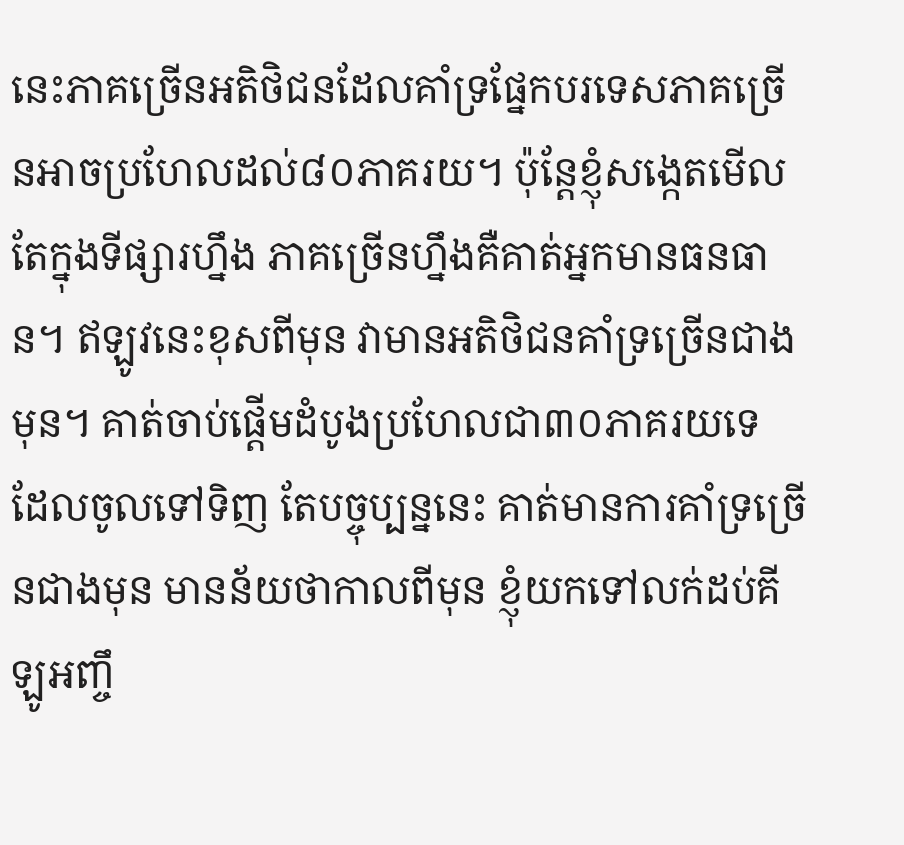នេះភាគច្រើនអតិថិជនដែលគាំទ្រផ្នែកបរទេសភាគច្រើនអាចប្រហែលដល់៨០ភាគរយ។ ប៉ុន្តែខ្ញុំសង្កេតមើលតែក្នុងទីផ្សារហ្នឹង ភាគច្រើនហ្នឹងគឺគាត់អ្នកមានធនធាន។ ឥឡូវនេះខុសពីមុន វាមានអតិថិជនគាំទ្រច្រើនជាងមុន។ គាត់ចាប់ផ្តើមដំបូងប្រហែលជា៣០ភាគរយទេ ដែលចូលទៅទិញ តែបច្ចុប្បន្ននេះ គាត់មានការគាំទ្រច្រើនជាងមុន មានន័យថាកាលពីមុន ខ្ញុំយកទៅលក់ដប់គីឡូអញ្ចឹ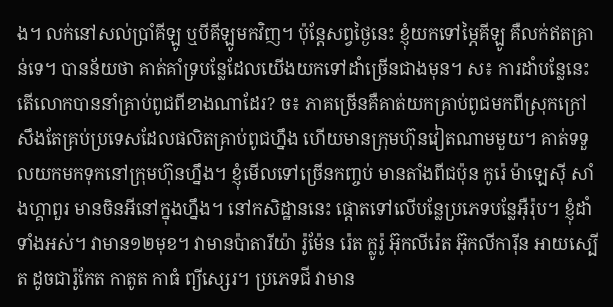ង។ លក់នៅសល់ប្រាំគីឡូ ឬបីគីឡូមកវិញ។ ប៉ុន្តែសព្វថ្ងៃនេះ ខ្ញុំយកទៅម្ភៃគីឡូ គឺលក់ឥតគ្រាន់ទេ។ បានន័យថា គាត់គាំទ្របន្លែដែលយើងយកទៅដាំច្រើនជាងមុន។ ស៖ ការដាំបន្លែនេះ តើលោកបាននាំគ្រាប់ពូជពីខាងណាដែរ? ច៖ ភាគច្រើនគឺគាត់យកគ្រាប់ពូជមកពីស្រុកក្រៅ សឹងតែគ្រប់ប្រទេសដែលផលិតគ្រាប់ពូជហ្នឹង ហើយមានក្រុមហ៊ុនវៀតណាមមួយ។ គាត់ទទួលយកមកទុកនៅក្រុមហ៊ុនហ្នឹង។ ខ្ញុំមើលទៅច្រើនកញ្ចប់ មានតាំងពីជប៉ុន កូរ៉េ ម៉ាឡេស៊ី សាំងហ្គាពួរ មានចិនអីនៅក្នុងហ្នឹង។ នៅកសិដ្ឋាននេះ ផ្តោតទៅលើបន្លែប្រភេទបន្លែអ៊ឺរ៉ុប។ ខ្ញុំដាំទាំងអស់។ វាមាន១២មុខ។ វាមានប៉ាតារីយ៉ា រ៉ូម៉ែន រ៉េត ក្លូរ៉ូ អ៊ុកលីរ៉េត អ៊ុកលីការ៉ីន អាយស្បើត ដូចជារ៉ូកែត កាតូត កាធំ ព្យីស្សេរ។ ប្រភេទជី វាមាន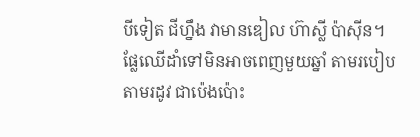បីទៀត ជីហ្នឹង វាមានឌៀល ហ៊ាស្លី ប៉ាស៊ីន។ ផ្លែឈើដាំទៅមិនអាចពេញមួយឆ្នាំ តាមរបៀប តាមរដូវ ជាប៉េងប៉ោះ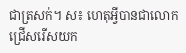ជាត្រសក់។ ស៖ ហេតុអ្វីបានជាលោកជ្រើសរើសយក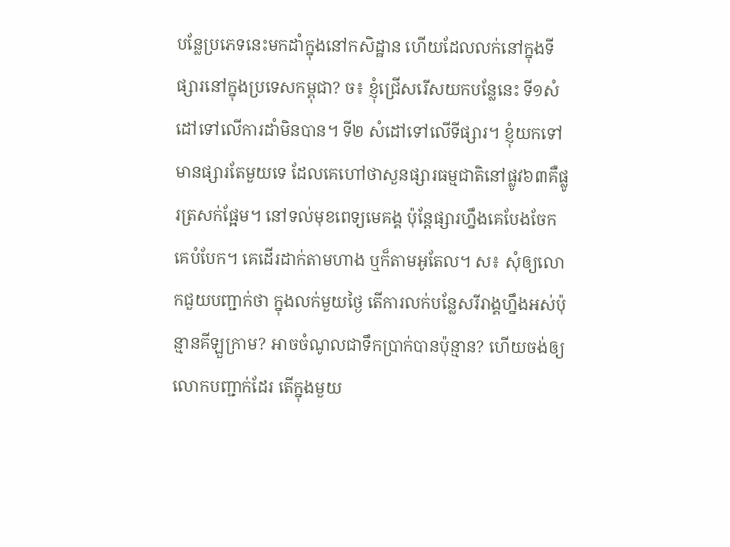បន្លែប្រភេទនេះមកដាំក្នុងនៅកសិដ្ឋាន ហើយដែលលក់នៅក្នុងទីផ្សារនៅក្នុងប្រទេសកម្ពុជា? ច៖ ខ្ញុំជ្រើសរើសយកបន្លែនេះ ទី១សំដៅទៅលើការដាំមិនបាន។ ទី២ សំដៅទៅលើទីផ្សារ។ ខ្ញុំយកទៅមានផ្សារតែមួយទេ ដែលគេហៅថាសួនផ្សារធម្មជាតិនៅផ្លូវ៦៣គឺផ្លូរត្រសក់ផ្អែម។ នៅទល់មុខពេទ្យមេគង្គ ប៉ុន្តែផ្សារហ្នឹងគេបែងចែក គេបំបែក។ គេដើរដាក់តាមហាង ឬក៏តាមអូតែល។ ស៖ សុំឲ្យលោកជួយបញ្ជាក់ថា ក្នុងលក់មួយថ្ងៃ តើការលក់បន្លែសរីរាង្គហ្នឹងអស់ប៉ុន្មានគីឡួក្រាម? អាចចំណូលជាទឹកប្រាក់បានប៉ុន្មាន? ហើយចង់ឲ្យលោកបញ្ជាក់ដែរ តើក្នុងមួយ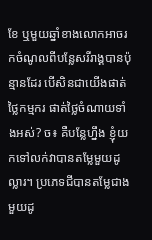ខែ ឬមួយឆ្នាំខាងលោកអាចរកចំណូលពីបន្លែសរីរាង្គបានប៉ុន្មានដែរ បើសិនជាយើងផាត់ថ្លៃកម្មករ ផាត់ថ្លៃចំណាយទាំងអស់? ច៖ គឺបន្លែហ្នឹង ខ្ញុំយកទៅលក់វាបានតម្លែមួយដូល្លារ។ ប្រភេទជីបានតម្លែជាងមួយដូ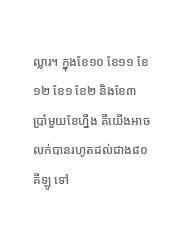ល្លារ។ ក្នុងខែ១០ ខែ១១ ខែ១២ ខែ១ ខែ២ និងខែ៣ ប្រាំមួយខែហ្នឹង គឺយើងអាចលក់បានរហូតដល់ជាង៨០គីឡូ ទៅ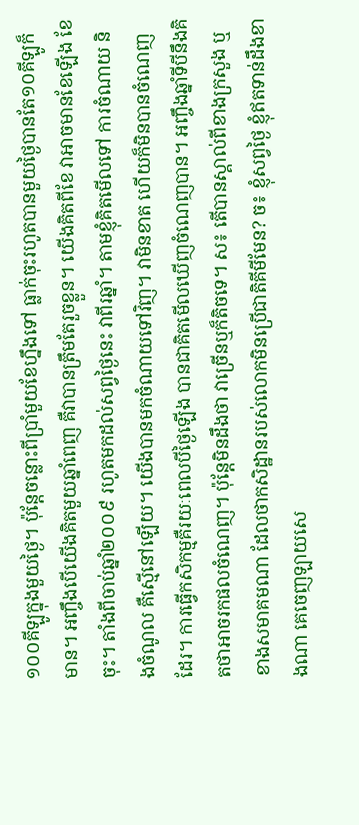១០០គីឡូក្នុងមួយថ្ងៃ។ ប៉ុន្តែចន្លោះពីប្រាំមួយខែហ្នឹងទៅ ធ្លាក់ចុះរហូតបានមួយថ្ងៃបានតែ១០គីឡូក៏មាន។ អញ្ចឹងបើយើងគិតមួយឆ្នាំពេញ គឺវាបានត្រឹមតែរួចខ្លួន។ យើងគិតពីខែ វាអាចមានខែឡើង ខែចុះ។ តាំងពីចាប់ឆ្នាំ២០០៩ រហូតមកដល់សព្វថ្ងៃនេះ វាពីរឆ្នាំ។ តាមខ្ញុំគិតមើលទៅ ការចំណាយ និងចំណូល គឺស្មើនៅឡើយ។ យើងបានមកចំណាយទៅវិញ។ វាមិនខាត ហើយក៏មិនបានចំណេញដែរ។ ការធ្វើកសិកម្មគឺរយៈពេលបីថ្ងៃឡើង បានជាគិតមើលឃើញចំណេញបាន។ អញ្ចឹងឆ្នាំទីបីនឹងគិតថាអាចរកផលចំណេញ។ ប៉ុន្តែមិនដឹងថា វាច្រើនឬក៏តិចទេ។ ស៖ តើបានស្គាល់ពីខាងក្រសួង ឬខាងសមាគមណា ដែលថាកសិដ្ឋានរបស់លោកមិនប្រើជាតិគីមីមែន? ច៖ ខ្ញុំសព្វថ្ងៃ ខ្ញុំឥតទាន់ដឹងខាងណា គេចេញឡាយសេ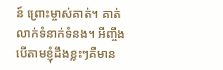ន៍ ព្រោះម្ចាស់គាត់។ គាត់លាក់ទំនាក់ទំនង។ អីញ្ចឹង បើតាមខ្ញុំដឹងខ្លះៗគឺមាន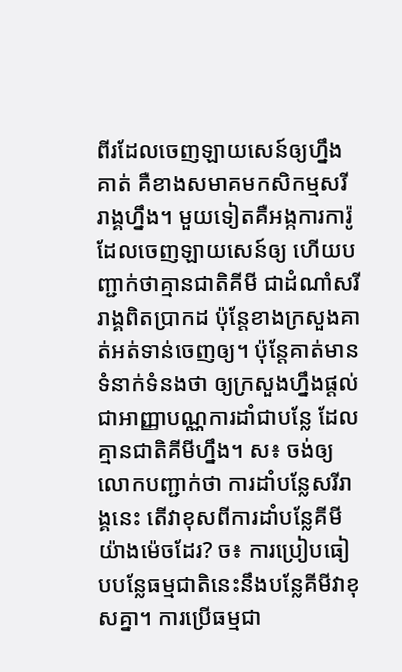ពីរដែលចេញឡាយសេន៍ឲ្យហ្នឹងគាត់ គឺខាងសមាគមកសិកម្មសរីរាង្គហ្នឹង។ មួយទៀតគឺអង្កការការ៉ូ ដែលចេញឡាយសេន៍ឲ្យ ហើយបញ្ជាក់ថាគ្មានជាតិគីមី ជាដំណាំសរីរាង្គពិតប្រាកដ ប៉ុន្តែខាងក្រសួងគាត់អត់ទាន់ចេញឲ្យ។ ប៉ុន្តែគាត់មានទំនាក់ទំនងថា ឲ្យក្រសួងហ្នឹងផ្តល់ជាអាញ្ញាបណ្ណការដាំជាបន្លែ ដែលគ្មានជាតិគីមីហ្នឹង។ ស៖ ចង់ឲ្យលោកបញ្ជាក់ថា ការដាំបន្លែសរីរាង្គនេះ តើវាខុសពីការដាំបន្លែគីមីយ៉ាងម៉េចដែរ? ច៖ ការប្រៀបធៀបបន្លែធម្មជាតិនេះនឹងបន្លែគីមីវាខុសគ្នា។ ការប្រើធម្មជា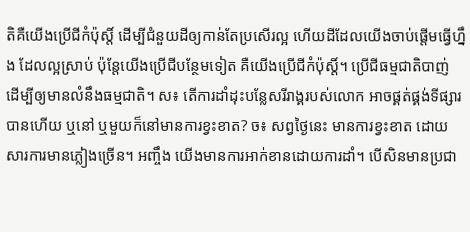តិគឺយើងប្រើជីកំប៉ុស្តិ៍ ដើម្បីជំនួយដីឲ្យកាន់តែប្រសើរល្អ ហើយដីដែលយើងចាប់ផ្តើមធ្វើហ្នឹង ដែលល្អស្រាប់ ប៉ុន្តែយើងប្រើជីបន្ថែមទៀត គឺយើងប្រើជីកំប៉ុស្តិ៍។ ប្រើជីធម្មជាតិបាញ់ ដើម្បីឲ្យមានលំនឹងធម្មជាតិ។ ស៖ តើការដាំដុះបន្លែសរីរាង្គរបស់លោក អាចផ្គត់ផ្គង់ទីផ្សារបានហើយ ឬនៅ ឬមួយក៏នៅមានការខ្វះខាត? ច៖ សព្វថ្ងៃនេះ មានការខ្វះខាត ដោយសារការមានភ្លៀងច្រើន។ អញ្ចឹង យើងមានការអាក់ខានដោយការដាំ។ បើសិនមានប្រជា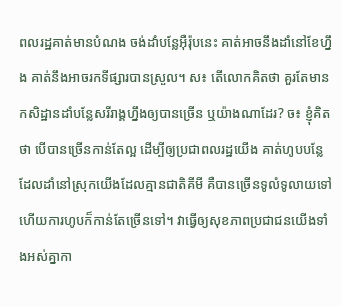ពលរដ្ឋគាត់មានបំណង ចង់ដាំបន្លែអ៊ឺរ៉ុបនេះ គាត់អាចនឹងដាំនៅខែហ្នឹង គាត់នឹងអាចរកទីផ្សារបានស្រួល។ ស៖ តើលោកគិតថា គួរតែមានកសិដ្ឋានដាំបន្លែសរីរាង្គហ្នឹងឲ្យបានច្រើន ឬយ៉ាងណាដែរ? ច៖ ខ្ញុំគិតថា បើបានច្រើនកាន់តែល្អ ដើម្បីឲ្យប្រជាពលរដ្ឋយើង គាត់ហូបបន្លែដែលដាំនៅស្រុកយើងដែលគ្មានជាតិគីមី គឺបានច្រើនទូលំទូលាយទៅ ហើយការហូបក៏កាន់តែច្រើនទៅ។ វាធ្វើឲ្យសុខភាពប្រជាជនយើងទាំងអស់គ្នាកា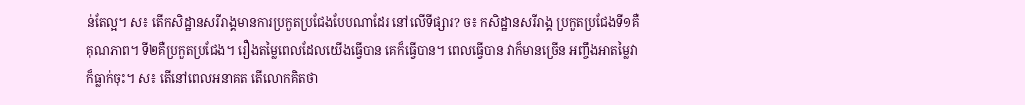ន់តែល្អ។ ស៖ តើកសិដ្ឋានសរីរាង្គមានការប្រកួតប្រជែងបែបណាដែរ នៅលើទីផ្សារ? ច៖ កសិដ្ឋានសរីរាង្គ ប្រកួតប្រជែងទី១គឺគុណភាព។ ទី២គឺប្រកួតប្រជែង។ រឿងតម្លៃពេលដែលយើងធ្វើបាន គេក៏ធ្វើបាន។ ពេលធ្វើបាន វាក៏មានច្រើន អញ្ចឹងអាតម្លៃវាក៏ធ្លាក់ចុះ។ ស៖ តើនៅពេលអនាគត តើលោកគិតថា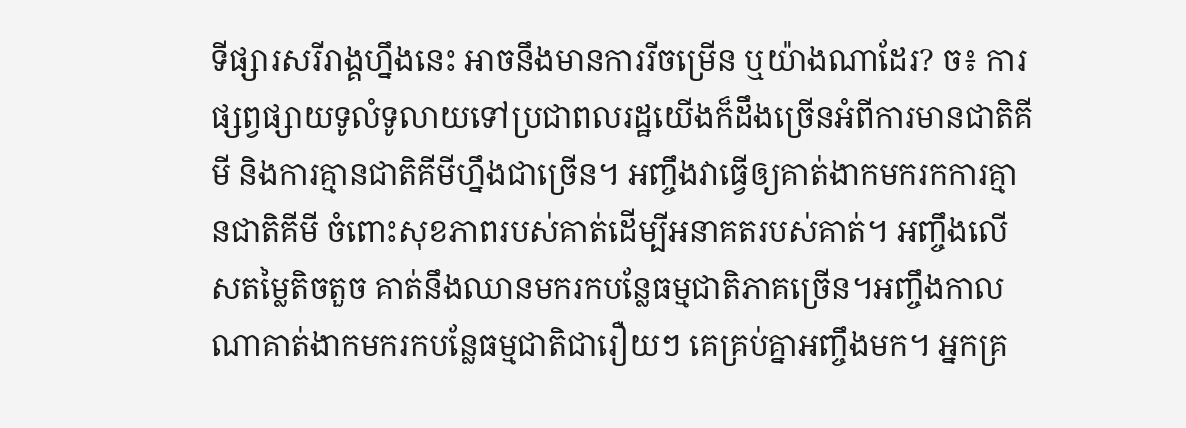ទីផ្សារសរីរាង្គហ្នឹងនេះ អាចនឹងមានការរីចម្រើន ឬយ៉ាងណាដែរ? ច៖ ការផ្សព្វផ្សាយទូលំទូលាយទៅប្រជាពលរដ្ឋយើងក៏ដឹងច្រើនអំពីការមានជាតិគីមី និងការគ្មានជាតិគីមីហ្នឹងជាច្រើន។ អញ្ចឹងវាធ្វើឲ្យគាត់ងាកមករកការគ្មានជាតិគីមី ចំពោះសុខភាពរបស់គាត់ដើម្បីអនាគតរបស់គាត់។ អញ្ចឹងលើសតម្លៃតិចតួច គាត់នឹងឈានមករកបន្លែធម្មជាតិភាគច្រើន។អញ្ចឹងកាលណាគាត់ងាកមករកបន្លែធម្មជាតិជារឿយៗ គេគ្រប់គ្នាអញ្ចឹងមក។ អ្នកគ្រ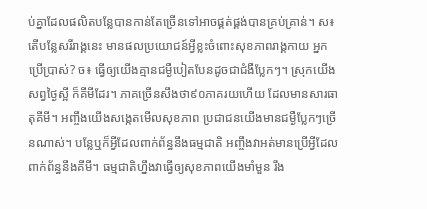ប់គ្នាដែលផលិតបន្លែបានកាន់តែច្រើនទៅអាចផ្គត់ផ្គង់បានគ្រប់គ្រាន់។ ស៖ តើបន្លែសរីរាង្គនេះ មានផលប្រយោជន៍អ្វីខ្លះចំពោះសុខភាពរាង្គកាយ អ្នកប្រើប្រាស់? ច៖ ធ្វើឲ្យយើងគ្មានជម្ងឺបៀតបែនដូចជាជំងឺប្លែកៗ។ ស្រុកយើងសព្វថ្ងៃស្អី ក៏គីមីដែរ។ ភាគច្រើនសឹងថា៩០ភាគរយហើយ ដែលមានសារធាតុគីមី។ អញ្ចឹងយើងសង្កេតមើលសុខភាព ប្រជាជនយើងមានជម្ងឺប្លែកៗច្រើនណាស់។ បន្លែឬក៏អ្វីដែលពាក់ព័ន្ធនឹងធម្មជាតិ អញ្ចឹងវាអត់មានប្រើអ្វីដែលពាក់ព័ន្ធនឹងគីមី។ ធម្មជាតិហ្នឹងវាធ្វើឲ្យសុខភាពយើងមាំមួន រឹង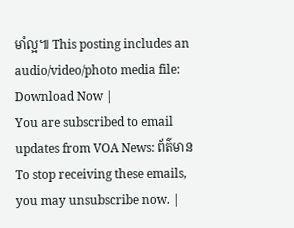មាំល្អ៕ This posting includes an audio/video/photo media file: Download Now |
You are subscribed to email updates from VOA News: ព័ត៌មាន To stop receiving these emails, you may unsubscribe now. |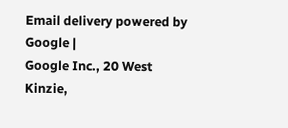Email delivery powered by Google |
Google Inc., 20 West Kinzie,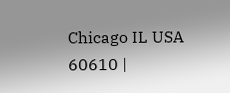Chicago IL USA 60610 |